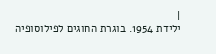|
ילידת 1954. בוגרת החוגים לפילוסופיה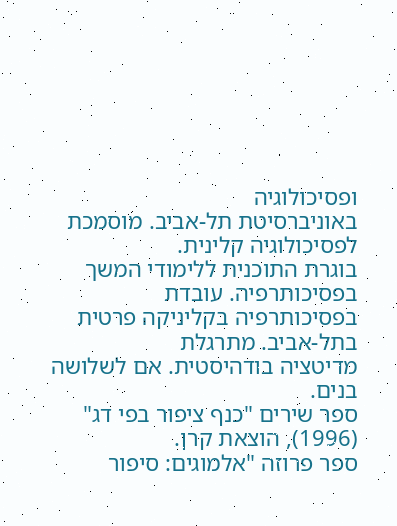ופסיכולוגיה
באוניברסיטת תל-אביב. מוסמכת לפסיכולוגיה קלינית.
בוגרת התוכנית ללימודי המשך בפסיכותרפיה. עובדת
בפסיכותרפיה בקליניקה פרטית בתל-אביב. מתרגלת
מדיטציה בודהיסטית. אם לשלושה בנים.
ספר שירים "כנף ציפור בפי דג" (1996), הוצאת קרן.
ספר פרוזה "אלמוגים: סיפור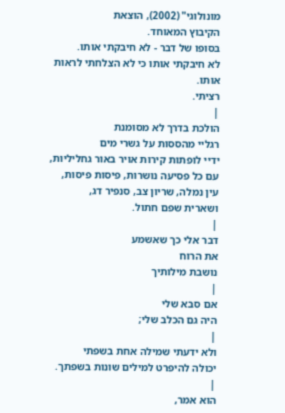מונולוגי" (2002), הוצאת
הקיבוץ המאוחד.
בסופו של דבר - לא חיבקתי אותו.
לא חיבקתי אותו כי לא הצלחתי לראות אותו.
רציתי.
|
הולכת בדרך לא מסומנת
רגליי מהססות על גשרי מים
ידיי לופתות קירות אויר באור גחליליות,
עם כל פסיעה נושרות, פיסות פיסות,
עין נמלה, שריון צב, סנפיר דג,
ושארית שפם חתול.
|
דבר אלי כך שאשמע
את הרוח
נושבת מילותיך
|
אם סבא שלי
היה גם הכלב שלי;
|
ולא ידעתי שמילה אחת בשפתי
יכולה להיפרט למילים שונות בשפתך.
|
הוא אמר,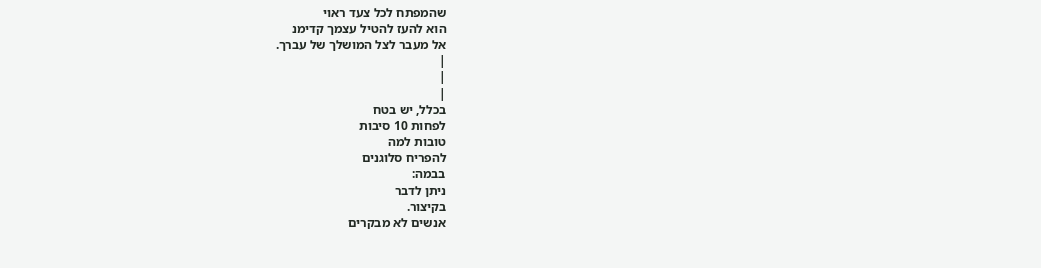שהמפתח לכל צעד ראוי
הוא להעז להטיל עצמך קדימנ
אל מעבר לצל המושלך של עברך.
|
|
|
בכלל, יש בטח
לפחות 10 סיבות
טובות למה
להפריח סלוגנים
בבמה:
ניתן לדבר
בקיצור.
אנשים לא מבקרים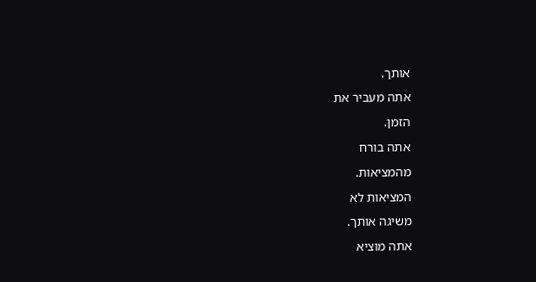אותך.
אתה מעביר את
הזמן.
אתה בורח
מהמציאות.
המציאות לא
משיגה אותך.
אתה מוציא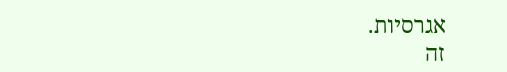אגרסיות.
זה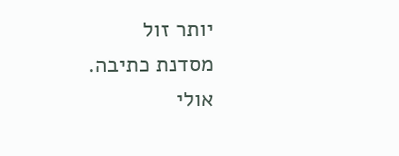יותר זול
מסדנת כתיבה.
אולי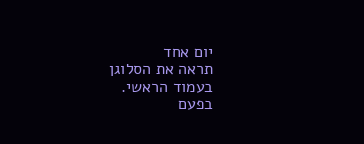יום אחד
תראה את הסלוגן
בעמוד הראשי.
בפעם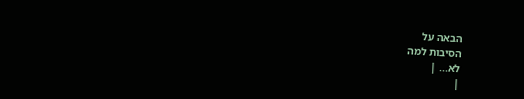הבאה על
הסיבות למה
לא... |
|